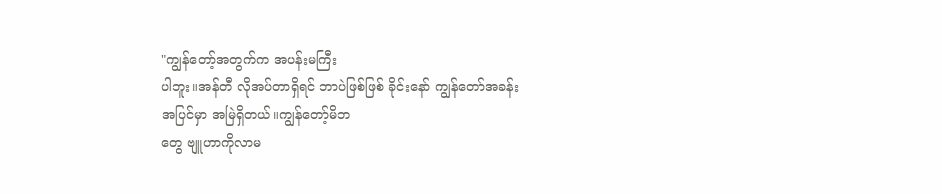"ကျွန်တော့်အတွက်က အပန်းမကြီး
ပါဘူး။အန်တီ လိုအပ်တာရှိရင် ဘာပဲဖြစ်ဖြစ် ခိုင်းနော် ကျွန်တော်အခန်း
အပြင်မှာ အမြဲရှိတယ်။ကျွန်တော့်မိဘ
တွေ ဗျူဟာကိုလာမ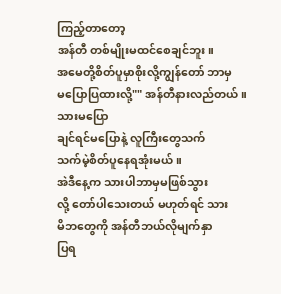ကြည့်တာတော့
အန်တီ တစ်မျိုးမထင်စေချင်ဘူး။
အမေတို့စိတ်ပူမှာစိုးလို့ကျွန်တော် ဘာမှ
မပြောပြထားလို့"" အန်တီနားလည်တယ်။သားမပြော
ချင်ရင်မပြောနဲ့ လူကြီးတွေသက်
သက်မဲ့စိတ်ပူနေရအုံးမယ်။
အဲဒီနေ့က သားပါဘာမှမဖြစ်သွား
လို့ တော်ပါသေးတယ် မဟုတ်ရင် သား
မိဘတွေကို အန်တီဘယ်လိုမျက်နှာ
ပြရ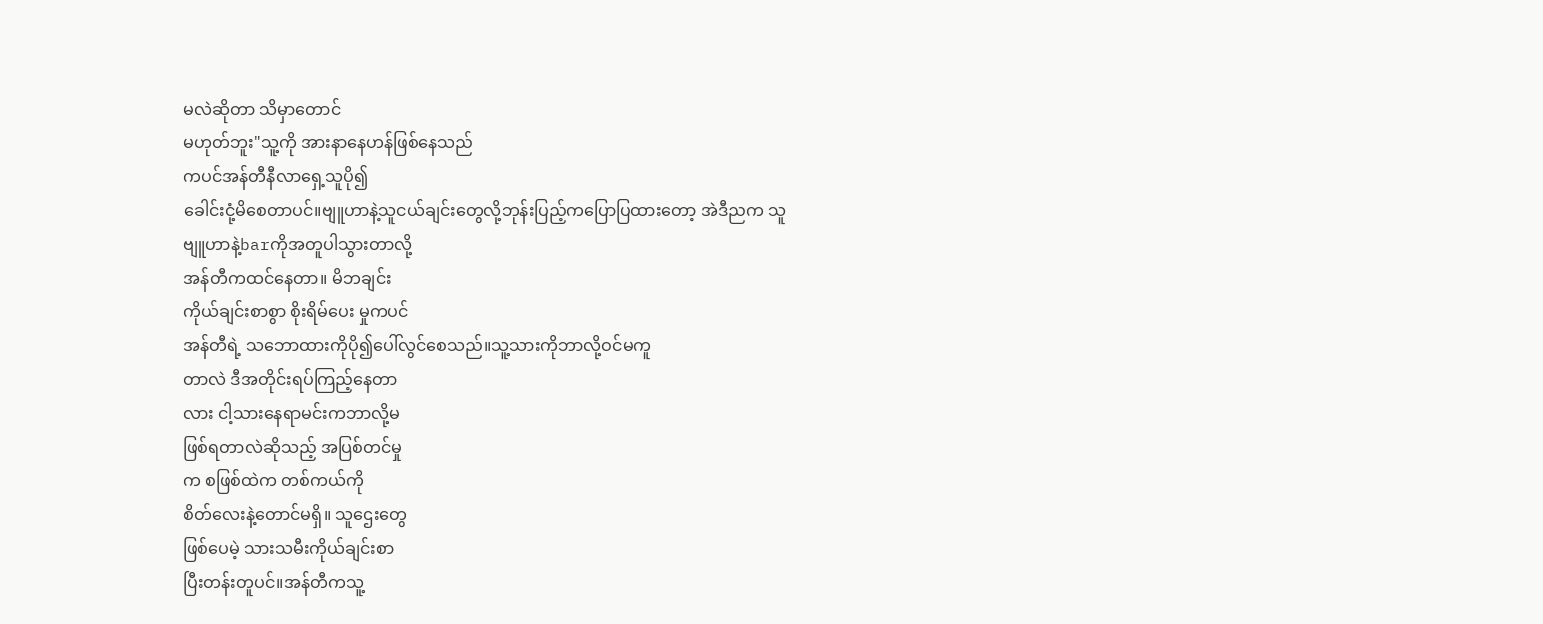မလဲဆိုတာ သိမှာတောင်
မဟုတ်ဘူး"သူ့ကို အားနာနေဟန်ဖြစ်နေသည်
ကပင်အန်တီနီလာရှေ့သူပို၍
ခေါင်းငုံ့မိစေတာပင်။ဗျူဟာနဲ့သူငယ်ချင်းတွေလို့ဘုန်းပြည့်ကပြောပြထားတော့ အဲဒီညက သူ
ဗျူဟာနဲ့barကိုအတူပါသွားတာလို့
အန်တီကထင်နေတာ။ မိဘချင်း
ကိုယ်ချင်းစာစွာ စိုးရိမ်ပေး မှုကပင်
အန်တီရဲ့ သဘောထားကိုပို၍ပေါ်လွင်စေသည်။သူ့သားကိုဘာလို့ဝင်မကူ
တာလဲ ဒီအတိုင်းရပ်ကြည့်နေတာ
လား ငါ့သားနေရာမင်းကဘာလို့မ
ဖြစ်ရတာလဲဆိုသည့် အပြစ်တင်မှု
က စဖြစ်ထဲက တစ်ကယ်ကို
စိတ်လေးနဲ့တောင်မရှိ။ သူဌေးတွေ
ဖြစ်ပေမဲ့ သားသမီးကိုယ်ချင်းစာ
ပြီးတန်းတူပင်။အန်တီကသူ့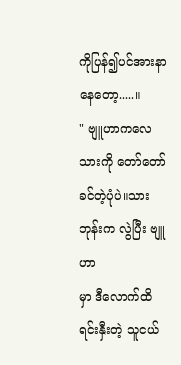ကိုပြန်၍ပင်အားနာနေတော့.....။
" ဗျူဟာကလေ သားကို တော်တော်
ခင်တဲ့ပုံပဲ။သားဘုန်းက လွဲပြီး ဗျူဟာ
မှာ ဒီလောက်ထိရင်းနှီးတဲ့ သူငယ်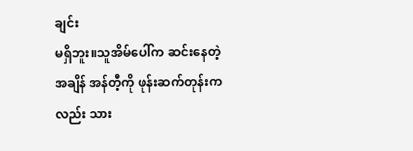ချင်း
မရှိဘူး။သူအိမ်ပေါ်က ဆင်းနေတဲ့
အချိန် အန်တီ့ကို ဖုန်းဆက်တုန်းက
လည်း သား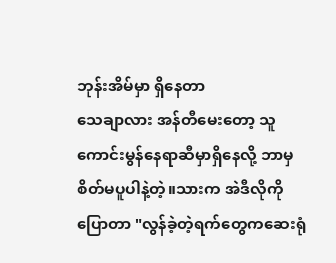ဘုန်းအိမ်မှာ ရှိနေတာ
သေချာလား အန်တီမေးတော့ သူ
ကောင်းမွန်နေရာဆီမှာရှိနေလို့ ဘာမှ
စိတ်မပူပါနဲ့တဲ့။သားက အဲဒီလိုကို
ပြောတာ "လွန်ခဲ့တဲ့ရက်တွေကဆေးရုံ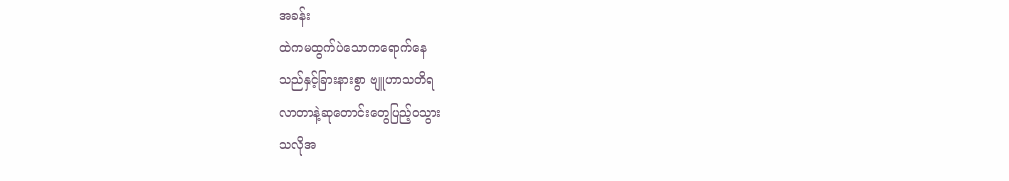အခန်း
ထဲကမထွက်ပဲသောကရောက်နေ
သည်နှင့်ခြားနားစွာ ဗျူဟာသတိရ
လာတာနဲ့ဆုတောင်းတွေပြည့်ဝသွား
သလိုအ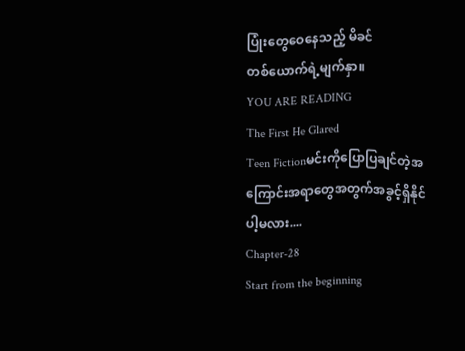ပြုံးတွေဝေနေသည့် မိခင်
တစ်ယောက်ရဲ့မျက်နှာ။
YOU ARE READING
The First He Glared
Teen Fictionမင်းကိုပြောပြချင်တဲ့အကြောင်းအရာတွေအတွက်အခွင့်ရှိနိုင်ပါ့မလား....
Chapter-28
Start from the beginning